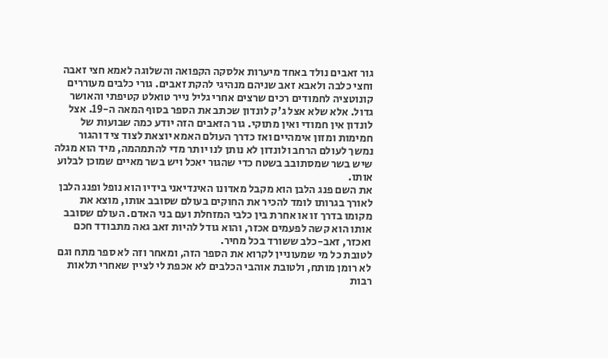גור זאבים נולד באחד מיערות אלסקה הקפואה והשלוגה לאמא חצי זאבה וחצי כלבה ולאבא זאב שניהם מנהיגי להקת זאבים. גורי כלבים מעוררים קונוטציה לחמודים רכים שרצים אחרי גליל נייר טואלט קטיפתי והאושר גדול. אלא שלא אצל ג'ק לונדון שכתב את הספר בסוף המאה ה-19. אצל לונדון אין חמודי ואין מתוקי. גור הזאבים הזה יודע כמה שבועות של חמימות ומזון אימהיים ואז כדרך העולם האמא יוצאת לצוד ציד והגור נמשך לעולם הרחב ולונדון לא נותן לנו יותר מדי להתמהמה, מיד הוא מגלה שיש בשר שמסתובב בשטח כדי שהגור יאכל ויש בשר מאיים שמוכן לבלוע אותו.
את השם פנג הלבן הוא מקבל מאדונו האינדיאני בידיו הוא נופל ופנג הלבן לאורך בגרותו לומד להכיר את החוקים בעולם שסובב אותו, מוצא את מקומו בדרך זו או אחרת בין כלבי המזחלת ועם בני האדם. העולם שסובב אותו הוא קשה לפעמים אכזר, והוא גודל להיות זאב גאה מתבודד חכם ואכזר, זאב-כלב ששורד בכל מחיר.
לטובת כל מי שמעוניין לקרוא את הספר הזה, ומאחר וזה לא ספר מתח וגם לא רומן מותח, ולטובת אוהבי הכלבים לא אכפת לי לציין שאחרי תלאות רבות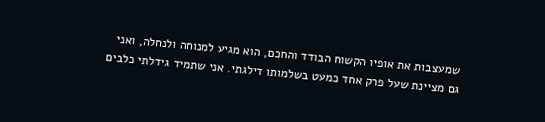שמעצבות את אופיו הקשוח הבודד והחכם, הוא מגיע למנוחה ולנחלה, ואני גם מציינת שעל פרק אחד כמעט בשלמותו דילגתי. אני שתמיד גידלתי כלבים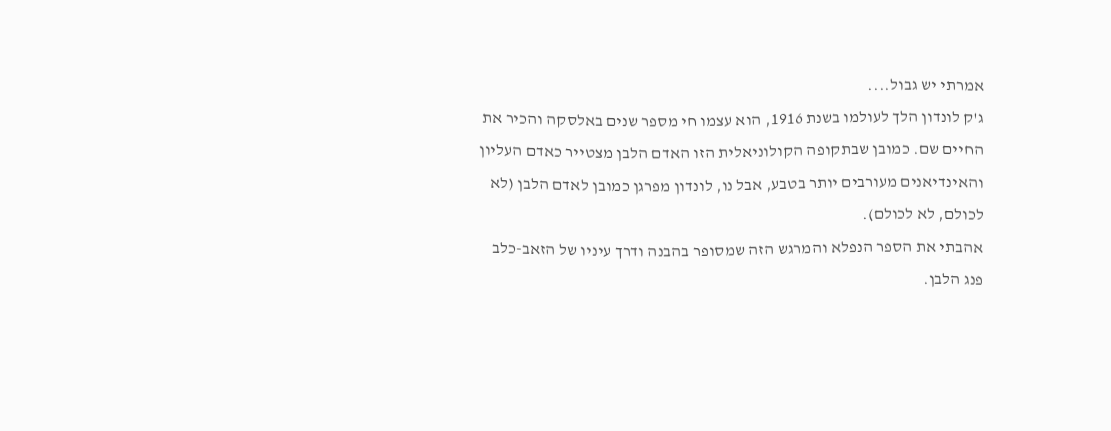אמרתי יש גבול....
ג'ק לונדון הלך לעולמו בשנת 1916, הוא עצמו חי מספר שנים באלסקה והכיר את החיים שם. כמובן שבתקופה הקולוניאלית הזו האדם הלבן מצטייר כאדם העליון והאינדיאנים מעורבים יותר בטבע, אבל נו, לונדון מפרגן כמובן לאדם הלבן (לא לכולם, לא לכולם).
אהבתי את הספר הנפלא והמרגש הזה שמסופר בהבנה ודרך עיניו של הזאב-כלב פנג הלבן.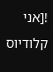![אני קלודיוס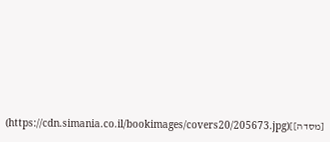[מסדה]](https://cdn.simania.co.il/bookimages/covers20/205673.jpg)